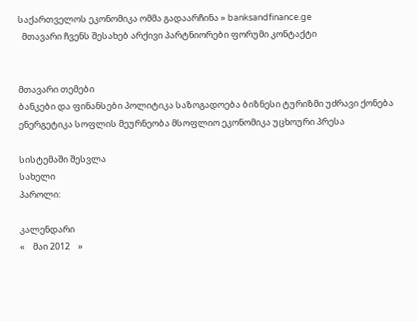საქართველოს ეკონომიკა ომმა გადაარჩინა » banksandfinance.ge
  მთავარი ჩვენს შესახებ არქივი პარტნიორები ფორუმი კონტაქტი


მთავარი თემები
ბანკები და ფინანსები პოლიტიკა საზოგადოება ბიზნესი ტურიზმი უძრავი ქონება ენერგეტიკა სოფლის მეურნეობა მსოფლიო ეკონომიკა უცხოური პრესა

სისტემაში შესვლა
სახელი
პაროლი:

კალენდარი
«    მაი 2012    »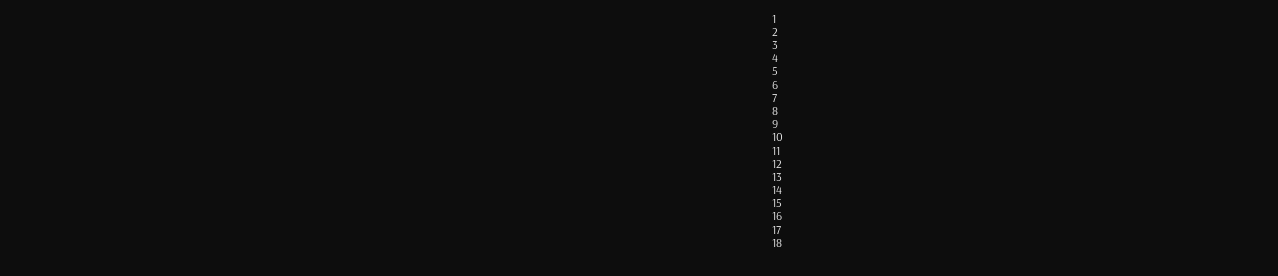1
2
3
4
5
6
7
8
9
10
11
12
13
14
15
16
17
18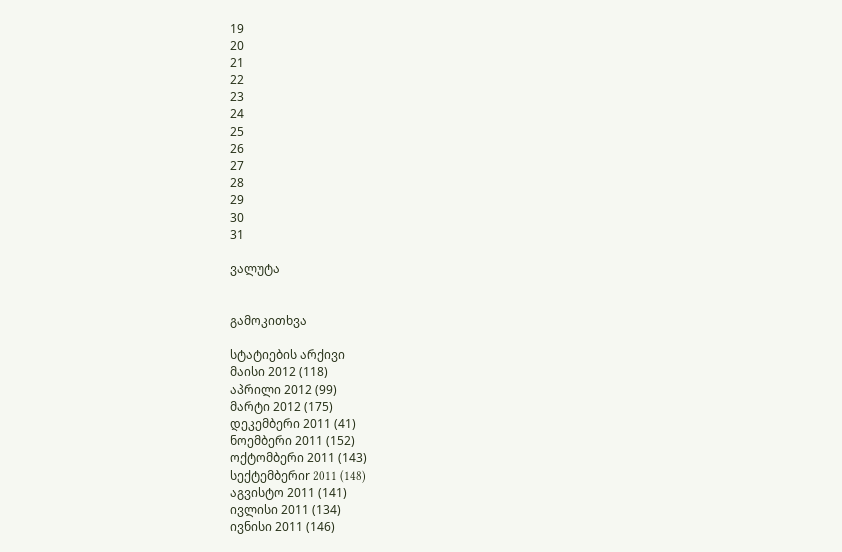19
20
21
22
23
24
25
26
27
28
29
30
31

ვალუტა


გამოკითხვა

სტატიების არქივი
მაისი 2012 (118)
აპრილი 2012 (99)
მარტი 2012 (175)
დეკემბერი 2011 (41)
ნოემბერი 2011 (152)
ოქტომბერი 2011 (143)
სექტემბერიr 2011 (148)
აგვისტო 2011 (141)
ივლისი 2011 (134)
ივნისი 2011 (146)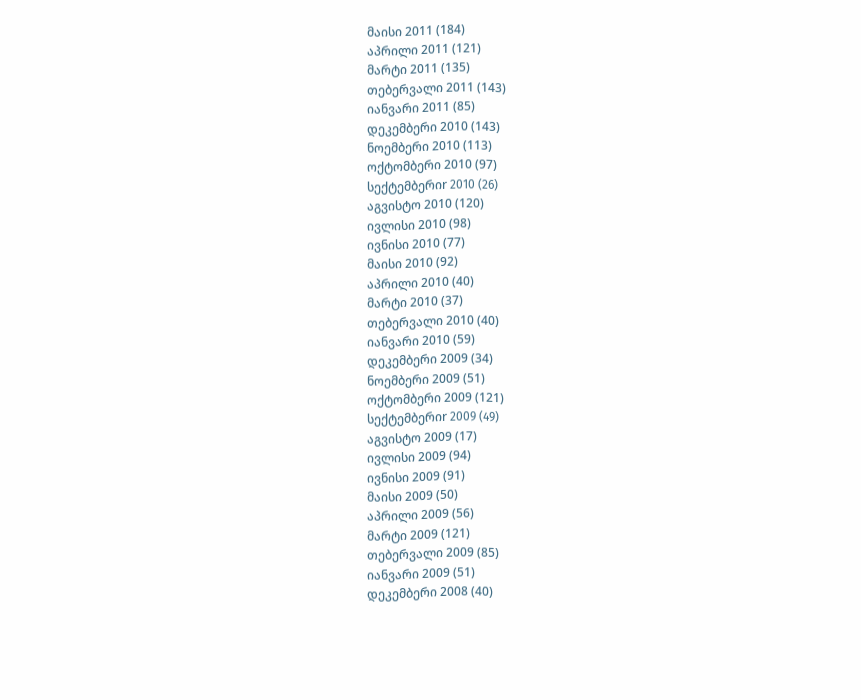მაისი 2011 (184)
აპრილი 2011 (121)
მარტი 2011 (135)
თებერვალი 2011 (143)
იანვარი 2011 (85)
დეკემბერი 2010 (143)
ნოემბერი 2010 (113)
ოქტომბერი 2010 (97)
სექტემბერიr 2010 (26)
აგვისტო 2010 (120)
ივლისი 2010 (98)
ივნისი 2010 (77)
მაისი 2010 (92)
აპრილი 2010 (40)
მარტი 2010 (37)
თებერვალი 2010 (40)
იანვარი 2010 (59)
დეკემბერი 2009 (34)
ნოემბერი 2009 (51)
ოქტომბერი 2009 (121)
სექტემბერიr 2009 (49)
აგვისტო 2009 (17)
ივლისი 2009 (94)
ივნისი 2009 (91)
მაისი 2009 (50)
აპრილი 2009 (56)
მარტი 2009 (121)
თებერვალი 2009 (85)
იანვარი 2009 (51)
დეკემბერი 2008 (40)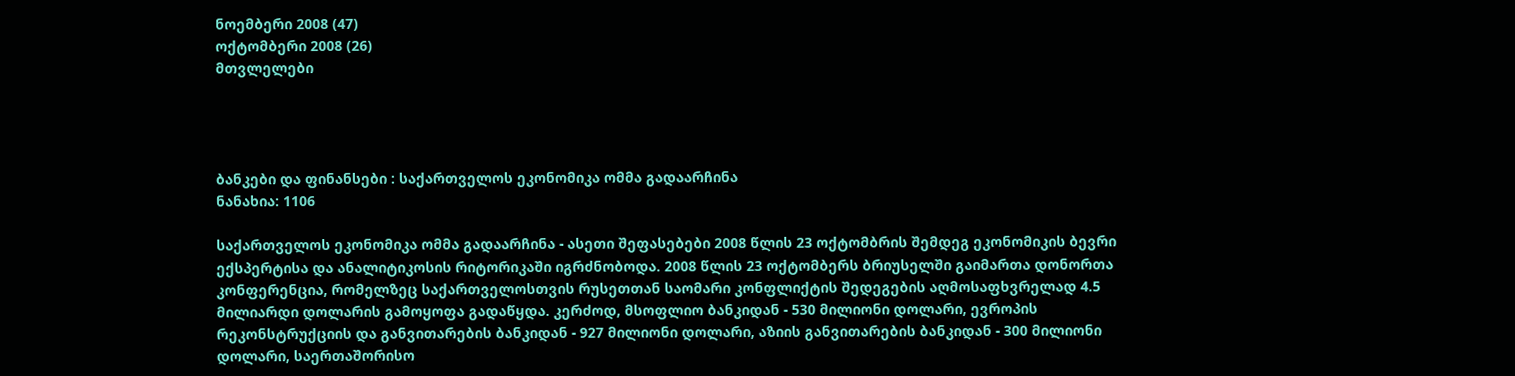ნოემბერი 2008 (47)
ოქტომბერი 2008 (26)
მთვლელები




ბანკები და ფინანსები : საქართველოს ეკონომიკა ომმა გადაარჩინა
ნანახია: 1106

საქართველოს ეკონომიკა ომმა გადაარჩინა - ასეთი შეფასებები 2008 წლის 23 ოქტომბრის შემდეგ ეკონომიკის ბევრი ექსპერტისა და ანალიტიკოსის რიტორიკაში იგრძნობოდა. 2008 წლის 23 ოქტომბერს ბრიუსელში გაიმართა დონორთა კონფერენცია, რომელზეც საქართველოსთვის რუსეთთან საომარი კონფლიქტის შედეგების აღმოსაფხვრელად 4.5 მილიარდი დოლარის გამოყოფა გადაწყდა. კერძოდ, მსოფლიო ბანკიდან - 530 მილიონი დოლარი, ევროპის რეკონსტრუქციის და განვითარების ბანკიდან - 927 მილიონი დოლარი, აზიის განვითარების ბანკიდან - 300 მილიონი დოლარი, საერთაშორისო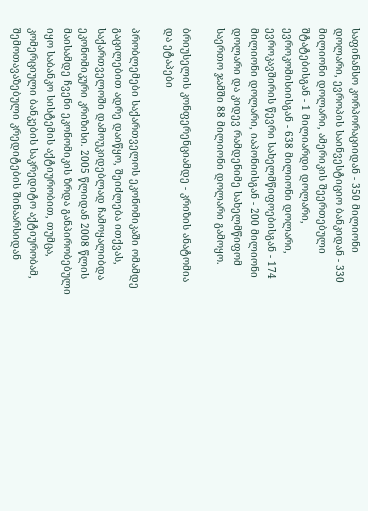საფინანსო კორპორაციიდან - 350 მილიონი დოლარი, ევროპის საინვესტიციო ბანკიდან - 330 მილიონი დოლარი, ამერიკის შეერთებული შტატებისგან - 1 მილიარდი დოლარი, ევროკომისიისგან - 638 მილიონი დოლარი, ევროკავშირის წევრი სახელმწიფოებისგან - 174 მილიონი დოლარი, იაპონიისგან - 200 მილიონი დოლარი და კიდევ რამდენიმე სახელმწიფომ საერთო ჯამში 88 მილიონი დოლარი გამოყო.

ბრიუსელის კონფერენციამდე - კრიზის ანატომია და ეტაპები

პრობლემები საქართველოს ეკონომიკაში ომამდე გაცილებით ადრე დაიწყო, შეიძლება ითქვას, საქართველოში დამოუკიდებლად ჩამოყალიბდა ეკონომიკური კრიზისი. 2005 წლიდან 2008 წლის მაისამდე ჩვენი ეკონომიკის ზრდა განპირობებული იყო საბანკო სისტემის აქტიურობით, თუმცა, კომერციული ბანკების საკრედიტო აქტიურობამ, შემოთავაზებული კრედიტების შინაარსიდან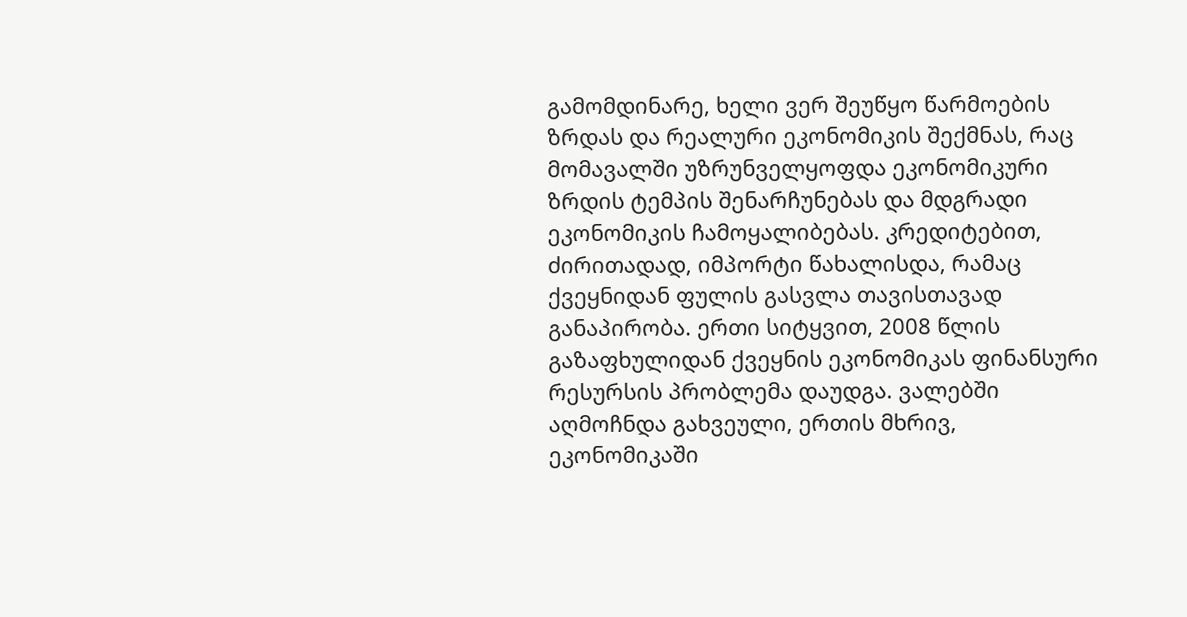გამომდინარე, ხელი ვერ შეუწყო წარმოების ზრდას და რეალური ეკონომიკის შექმნას, რაც მომავალში უზრუნველყოფდა ეკონომიკური ზრდის ტემპის შენარჩუნებას და მდგრადი ეკონომიკის ჩამოყალიბებას. კრედიტებით, ძირითადად, იმპორტი წახალისდა, რამაც ქვეყნიდან ფულის გასვლა თავისთავად განაპირობა. ერთი სიტყვით, 2008 წლის გაზაფხულიდან ქვეყნის ეკონომიკას ფინანსური რესურსის პრობლემა დაუდგა. ვალებში აღმოჩნდა გახვეული, ერთის მხრივ, ეკონომიკაში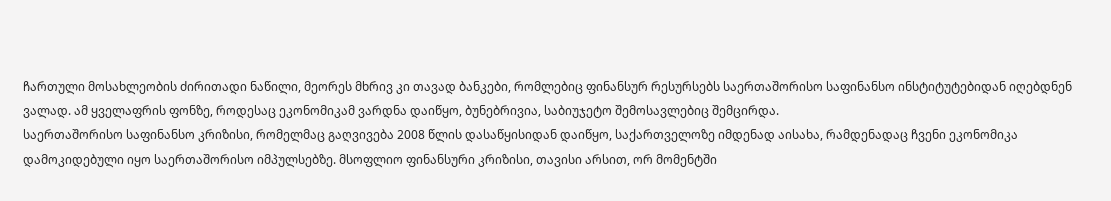ჩართული მოსახლეობის ძირითადი ნაწილი, მეორეს მხრივ კი თავად ბანკები, რომლებიც ფინანსურ რესურსებს საერთაშორისო საფინანსო ინსტიტუტებიდან იღებდნენ ვალად. ამ ყველაფრის ფონზე, როდესაც ეკონომიკამ ვარდნა დაიწყო, ბუნებრივია, საბიუჯეტო შემოსავლებიც შემცირდა.
საერთაშორისო საფინანსო კრიზისი, რომელმაც გაღვივება 2008 წლის დასაწყისიდან დაიწყო, საქართველოზე იმდენად აისახა, რამდენადაც ჩვენი ეკონომიკა დამოკიდებული იყო საერთაშორისო იმპულსებზე. მსოფლიო ფინანსური კრიზისი, თავისი არსით, ორ მომენტში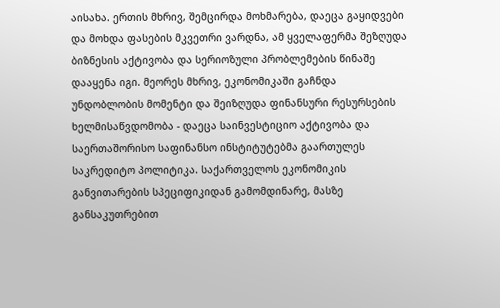აისახა. ერთის მხრივ, შემცირდა მოხმარება, დაეცა გაყიდვები და მოხდა ფასების მკვეთრი ვარდნა, ამ ყველაფერმა შეზღუდა ბიზნესის აქტივობა და სერიოზული პრობლემების წინაშე დააყენა იგი. მეორეს მხრივ, ეკონომიკაში გაჩნდა უნდობლობის მომენტი და შეიზღუდა ფინანსური რესურსების ხელმისაწვდომობა - დაეცა საინვესტიციო აქტივობა და საერთაშორისო საფინანსო ინსტიტუტებმა გაართულეს საკრედიტო პოლიტიკა. საქართველოს ეკონომიკის განვითარების სპეციფიკიდან გამომდინარე, მასზე განსაკუთრებით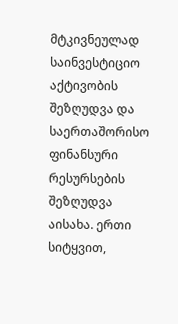მტკივნეულად საინვესტიციო აქტივობის შეზღუდვა და საერთაშორისო ფინანსური რესურსების შეზღუდვა აისახა. ერთი სიტყვით,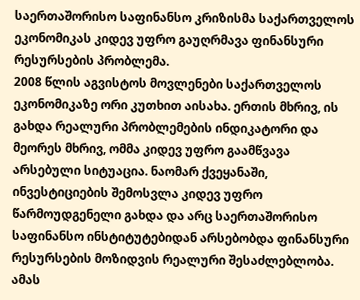საერთაშორისო საფინანსო კრიზისმა საქართველოს ეკონომიკას კიდევ უფრო გაუღრმავა ფინანსური რესურსების პრობლემა.
2008 წლის აგვისტოს მოვლენები საქართველოს ეკონომიკაზე ორი კუთხით აისახა. ერთის მხრივ, ის გახდა რეალური პრობლემების ინდიკატორი და მეორეს მხრივ, ომმა კიდევ უფრო გაამწვავა არსებული სიტუაცია. ნაომარ ქვეყანაში, ინვესტიციების შემოსვლა კიდევ უფრო წარმოუდგენელი გახდა და არც საერთაშორისო საფინანსო ინსტიტუტებიდან არსებობდა ფინანსური რესურსების მოზიდვის რეალური შესაძლებლობა. ამას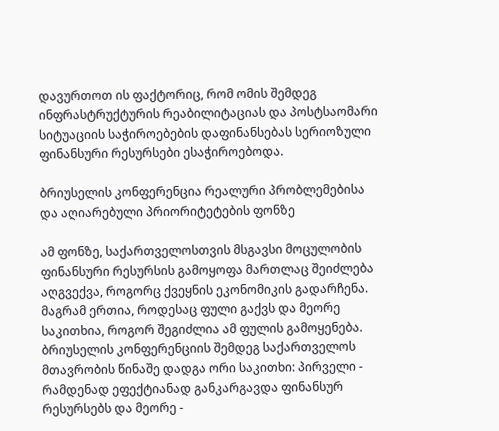დავურთოთ ის ფაქტორიც, რომ ომის შემდეგ ინფრასტრუქტურის რეაბილიტაციას და პოსტსაომარი სიტუაციის საჭიროებების დაფინანსებას სერიოზული ფინანსური რესურსები ესაჭიროებოდა.

ბრიუსელის კონფერენცია რეალური პრობლემებისა და აღიარებული პრიორიტეტების ფონზე

ამ ფონზე, საქართველოსთვის მსგავსი მოცულობის ფინანსური რესურსის გამოყოფა მართლაც შეიძლება აღგვექვა, როგორც ქვეყნის ეკონომიკის გადარჩენა. მაგრამ ერთია, როდესაც ფული გაქვს და მეორე საკითხია, როგორ შეგიძლია ამ ფულის გამოყენება. ბრიუსელის კონფერენციის შემდეგ საქართველოს მთავრობის წინაშე დადგა ორი საკითხი: პირველი - რამდენად ეფექტიანად განკარგავდა ფინანსურ რესურსებს და მეორე -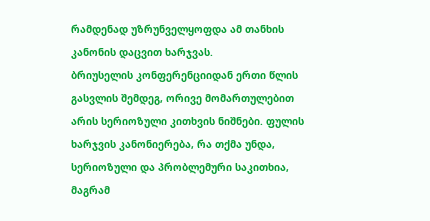რამდენად უზრუნველყოფდა ამ თანხის კანონის დაცვით ხარჯვას.
ბრიუსელის კონფერენციიდან ერთი წლის გასვლის შემდეგ, ორივე მომართულებით არის სერიოზული კითხვის ნიშნები. ფულის ხარჯვის კანონიერება, რა თქმა უნდა, სერიოზული და პრობლემური საკითხია, მაგრამ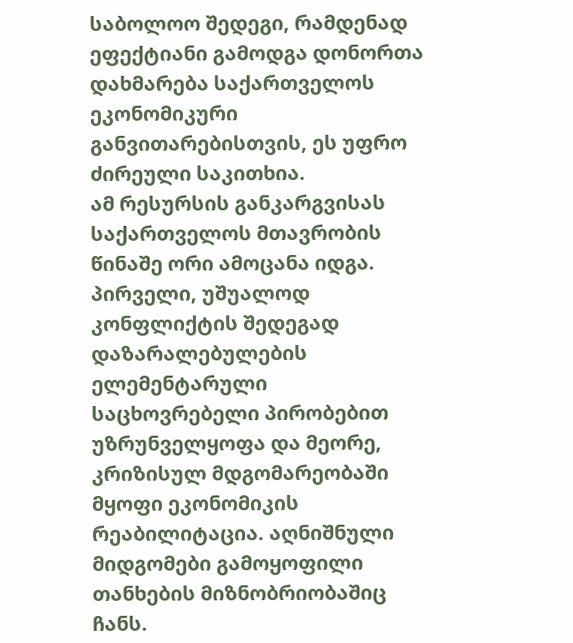საბოლოო შედეგი, რამდენად ეფექტიანი გამოდგა დონორთა დახმარება საქართველოს ეკონომიკური განვითარებისთვის, ეს უფრო ძირეული საკითხია.
ამ რესურსის განკარგვისას საქართველოს მთავრობის წინაშე ორი ამოცანა იდგა. პირველი, უშუალოდ კონფლიქტის შედეგად დაზარალებულების ელემენტარული საცხოვრებელი პირობებით უზრუნველყოფა და მეორე, კრიზისულ მდგომარეობაში მყოფი ეკონომიკის რეაბილიტაცია. აღნიშნული მიდგომები გამოყოფილი თანხების მიზნობრიობაშიც ჩანს.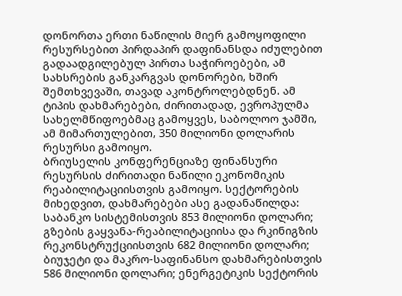დონორთა ერთი ნაწილის მიერ გამოყოფილი რესურსებით პირდაპირ დაფინანსდა იძულებით გადაადგილებულ პირთა საჭიროებები, ამ სახსრების განკარგვას დონორები, ხშირ შემთხვევაში, თავად აკონტროლებდნენ. ამ ტიპის დახმარებები, ძირითადად, ევროპულმა სახელმწიფოებმაც გამოყვეს, საბოლოო ჯამში, ამ მიმართულებით, 350 მილიონი დოლარის რესურსი გამოიყო.
ბრიუსელის კონფერენციაზე ფინანსური რესურსის ძირითადი ნაწილი ეკონომიკის რეაბილიტაციისთვის გამოიყო. სექტორების მიხედვით, დახმარებები ასე გადანაწილდა: საბანკო სისტემისთვის 853 მილიონი დოლარი; გზების გაყვანა-რეაბილიტაციისა და რკინიგზის რეკონსტრუქციისთვის 682 მილიონი დოლარი; ბიუჯეტი და მაკრო-საფინანსო დახმარებისთვის 586 მილიონი დოლარი; ენერგეტიკის სექტორის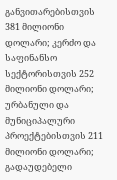განვითარებისთვის 381 მილიონი დოლარი; კერძო და საფინანსო სექტორისთვის 252 მილიონი დოლარი; ურბანული და მუნიციპალური პროექტებისთვის 211 მილიონი დოლარი; გადაუდებელი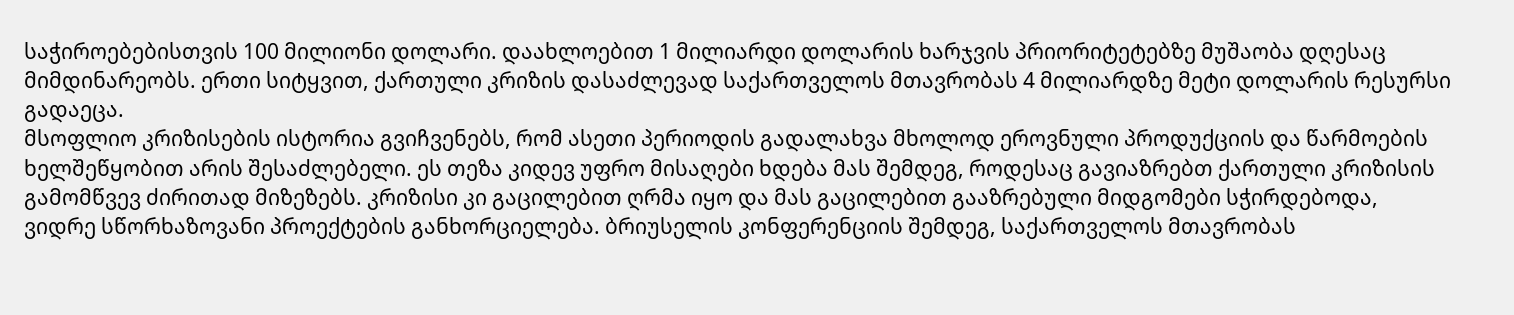საჭიროებებისთვის 100 მილიონი დოლარი. დაახლოებით 1 მილიარდი დოლარის ხარჯვის პრიორიტეტებზე მუშაობა დღესაც მიმდინარეობს. ერთი სიტყვით, ქართული კრიზის დასაძლევად საქართველოს მთავრობას 4 მილიარდზე მეტი დოლარის რესურსი გადაეცა.
მსოფლიო კრიზისების ისტორია გვიჩვენებს, რომ ასეთი პერიოდის გადალახვა მხოლოდ ეროვნული პროდუქციის და წარმოების ხელშეწყობით არის შესაძლებელი. ეს თეზა კიდევ უფრო მისაღები ხდება მას შემდეგ, როდესაც გავიაზრებთ ქართული კრიზისის გამომწვევ ძირითად მიზეზებს. კრიზისი კი გაცილებით ღრმა იყო და მას გაცილებით გააზრებული მიდგომები სჭირდებოდა, ვიდრე სწორხაზოვანი პროექტების განხორციელება. ბრიუსელის კონფერენციის შემდეგ, საქართველოს მთავრობას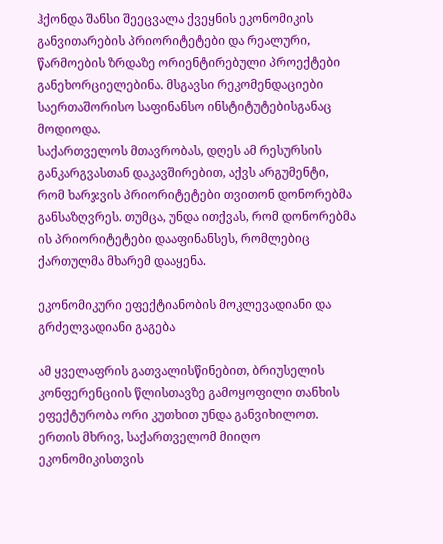ჰქონდა შანსი შეეცვალა ქვეყნის ეკონომიკის განვითარების პრიორიტეტები და რეალური, წარმოების ზრდაზე ორიენტირებული პროექტები განეხორციელებინა. მსგავსი რეკომენდაციები საერთაშორისო საფინანსო ინსტიტუტებისგანაც მოდიოდა.
საქართველოს მთავრობას, დღეს ამ რესურსის განკარგვასთან დაკავშირებით, აქვს არგუმენტი, რომ ხარჯვის პრიორიტეტები თვითონ დონორებმა განსაზღვრეს. თუმცა, უნდა ითქვას, რომ დონორებმა ის პრიორიტეტები დააფინანსეს, რომლებიც ქართულმა მხარემ დააყენა.

ეკონომიკური ეფექტიანობის მოკლევადიანი და გრძელვადიანი გაგება

ამ ყველაფრის გათვალისწინებით, ბრიუსელის კონფერენციის წლისთავზე გამოყოფილი თანხის ეფექტურობა ორი კუთხით უნდა განვიხილოთ. ერთის მხრივ, საქართველომ მიიღო ეკონომიკისთვის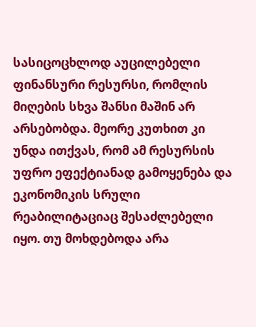სასიცოცხლოდ აუცილებელი ფინანსური რესურსი, რომლის მიღების სხვა შანსი მაშინ არ არსებობდა. მეორე კუთხით კი უნდა ითქვას, რომ ამ რესურსის უფრო ეფექტიანად გამოყენება და ეკონომიკის სრული რეაბილიტაციაც შესაძლებელი იყო. თუ მოხდებოდა არა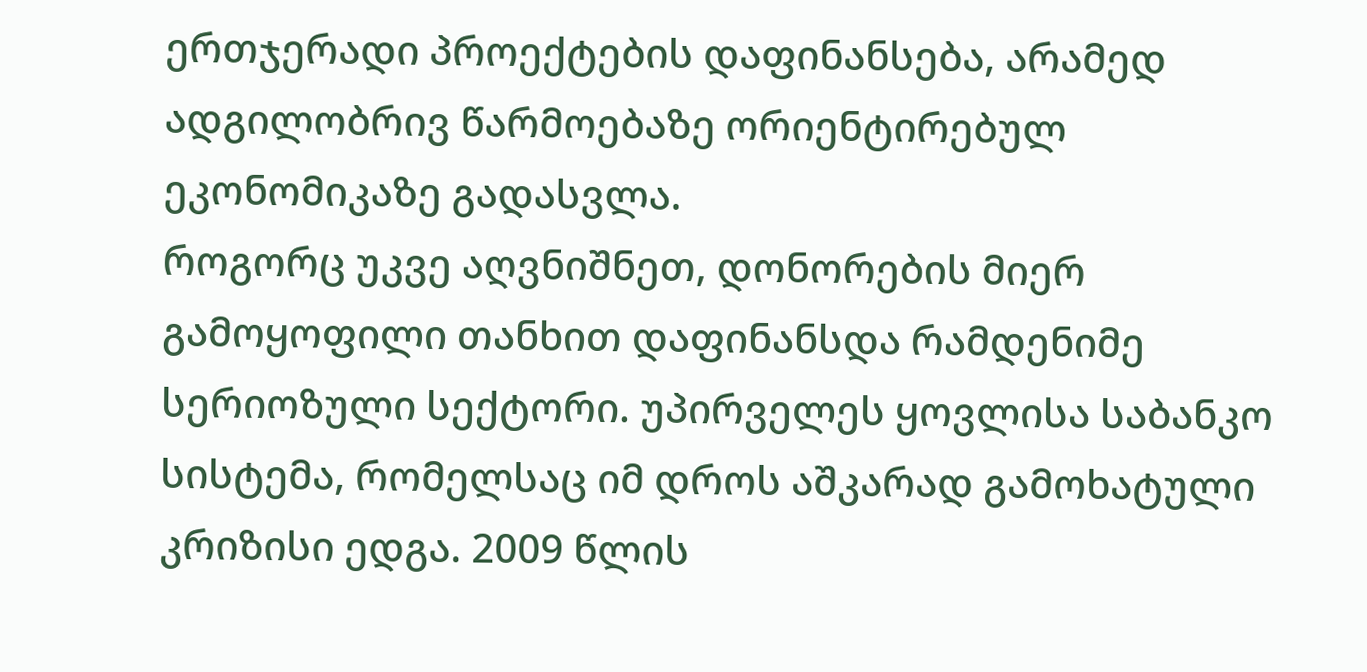ერთჯერადი პროექტების დაფინანსება, არამედ ადგილობრივ წარმოებაზე ორიენტირებულ ეკონომიკაზე გადასვლა.
როგორც უკვე აღვნიშნეთ, დონორების მიერ გამოყოფილი თანხით დაფინანსდა რამდენიმე სერიოზული სექტორი. უპირველეს ყოვლისა საბანკო სისტემა, რომელსაც იმ დროს აშკარად გამოხატული კრიზისი ედგა. 2009 წლის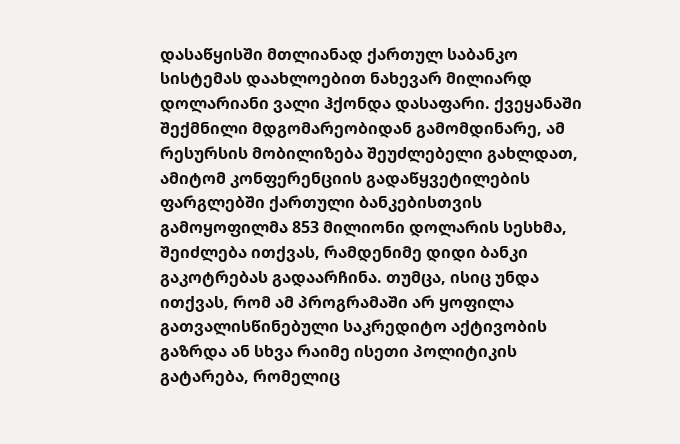დასაწყისში მთლიანად ქართულ საბანკო სისტემას დაახლოებით ნახევარ მილიარდ დოლარიანი ვალი ჰქონდა დასაფარი. ქვეყანაში შექმნილი მდგომარეობიდან გამომდინარე, ამ რესურსის მობილიზება შეუძლებელი გახლდათ, ამიტომ კონფერენციის გადაწყვეტილების ფარგლებში ქართული ბანკებისთვის გამოყოფილმა 853 მილიონი დოლარის სესხმა, შეიძლება ითქვას, რამდენიმე დიდი ბანკი გაკოტრებას გადაარჩინა. თუმცა, ისიც უნდა ითქვას, რომ ამ პროგრამაში არ ყოფილა გათვალისწინებული საკრედიტო აქტივობის გაზრდა ან სხვა რაიმე ისეთი პოლიტიკის გატარება, რომელიც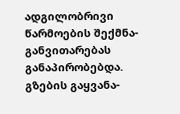ადგილობრივი წარმოების შექმნა-განვითარებას განაპირობებდა.
გზების გაყვანა-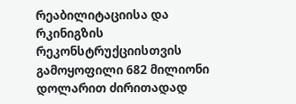რეაბილიტაციისა და რკინიგზის რეკონსტრუქციისთვის გამოყოფილი 682 მილიონი დოლარით ძირითადად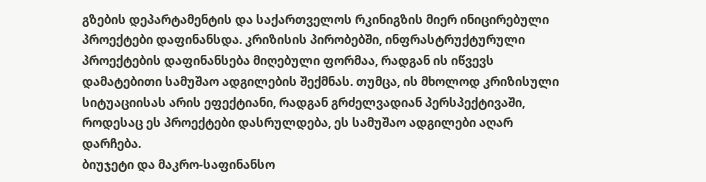გზების დეპარტამენტის და საქართველოს რკინიგზის მიერ ინიცირებული პროექტები დაფინანსდა. კრიზისის პირობებში, ინფრასტრუქტურული პროექტების დაფინანსება მიღებული ფორმაა, რადგან ის იწვევს დამატებითი სამუშაო ადგილების შექმნას. თუმცა, ის მხოლოდ კრიზისული სიტუაციისას არის ეფექტიანი, რადგან გრძელვადიან პერსპექტივაში, როდესაც ეს პროექტები დასრულდება, ეს სამუშაო ადგილები აღარ დარჩება.
ბიუჯეტი და მაკრო-საფინანსო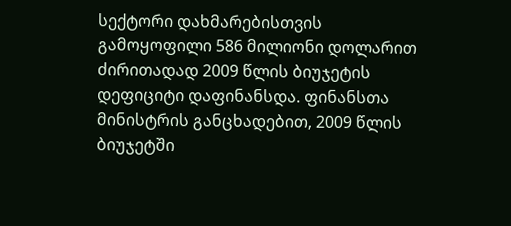სექტორი დახმარებისთვის გამოყოფილი 586 მილიონი დოლარით ძირითადად 2009 წლის ბიუჯეტის დეფიციტი დაფინანსდა. ფინანსთა მინისტრის განცხადებით, 2009 წლის ბიუჯეტში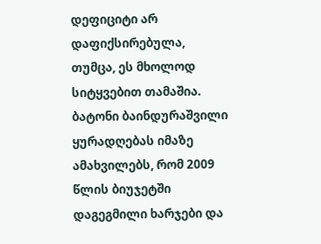დეფიციტი არ დაფიქსირებულა, თუმცა, ეს მხოლოდ სიტყვებით თამაშია. ბატონი ბაინდურაშვილი ყურადღებას იმაზე ამახვილებს, რომ 2009 წლის ბიუჯეტში დაგეგმილი ხარჯები და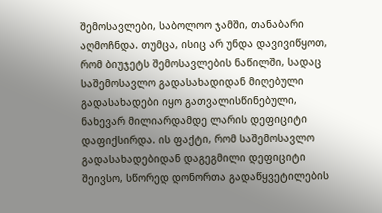შემოსავლები, საბოლოო ჯამში, თანაბარი აღმოჩნდა. თუმცა, ისიც არ უნდა დავივიწყოთ, რომ ბიუჯეტს შემოსავლების ნაწილში, სადაც საშემოსავლო გადასახადიდან მიღებული გადასახადები იყო გათვალისწინებული, ნახევარ მილიარდამდე ლარის დეფიციტი დაფიქსირდა. ის ფაქტი, რომ საშემოსავლო გადასახადებიდან დაგეგმილი დეფიციტი შეივსო, სწორედ დონორთა გადაწყვეტილების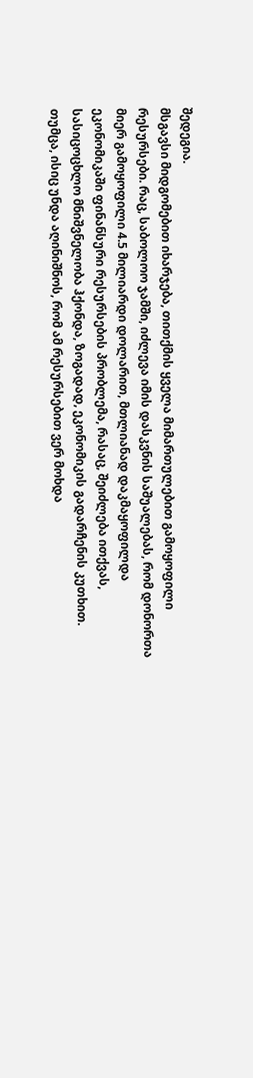შედეგია.
მსგავსი მიდგომებით იხარჯება, თითქმის ყველა მიმართულებით გამოყოფილი რესურსები. რაც, საბოლოო ჯამში, იძლევა იმის დასკვნის საშუალებას, რომ დონორთა მიერ გამოყოფილი 4.5 მილიარდი დოლარით, მთლიანად დაკმაყოფილდა ეკონომიკაში ფინანსური რესურსების პრობლემა, რასაც, შეიძლება ითქვას, სასიცოცხლო მნიშვნელობა ჰქონდა, ზოგადად, ეკონომიკის გადარჩენის კუთხით. თუმცა, ისიც უნდა აღინიშნოს, რომ ამ რესურსებით ვერ მოხდა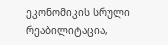ეკონომიკის სრული რეაბილიტაცია,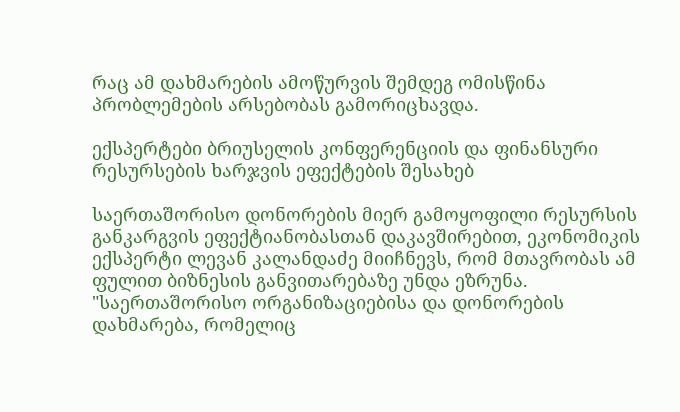რაც ამ დახმარების ამოწურვის შემდეგ ომისწინა პრობლემების არსებობას გამორიცხავდა.

ექსპერტები ბრიუსელის კონფერენციის და ფინანსური რესურსების ხარჯვის ეფექტების შესახებ

საერთაშორისო დონორების მიერ გამოყოფილი რესურსის განკარგვის ეფექტიანობასთან დაკავშირებით, ეკონომიკის ექსპერტი ლევან კალანდაძე მიიჩნევს, რომ მთავრობას ამ ფულით ბიზნესის განვითარებაზე უნდა ეზრუნა. "საერთაშორისო ორგანიზაციებისა და დონორების დახმარება, რომელიც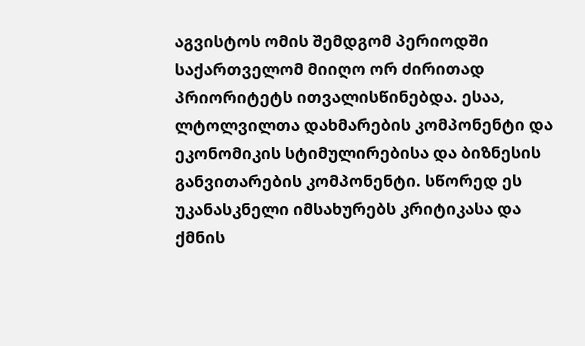აგვისტოს ომის შემდგომ პერიოდში საქართველომ მიიღო ორ ძირითად პრიორიტეტს ითვალისწინებდა. ესაა, ლტოლვილთა დახმარების კომპონენტი და ეკონომიკის სტიმულირებისა და ბიზნესის განვითარების კომპონენტი. სწორედ ეს უკანასკნელი იმსახურებს კრიტიკასა და ქმნის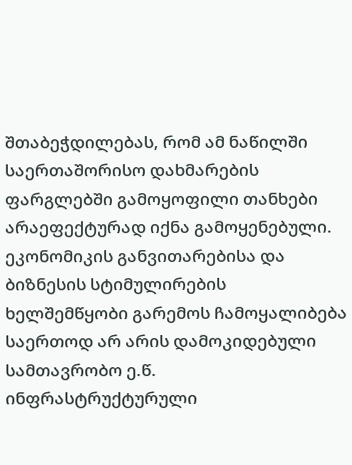შთაბეჭდილებას, რომ ამ ნაწილში საერთაშორისო დახმარების ფარგლებში გამოყოფილი თანხები არაეფექტურად იქნა გამოყენებული. ეკონომიკის განვითარებისა და ბიზნესის სტიმულირების ხელშემწყობი გარემოს ჩამოყალიბება საერთოდ არ არის დამოკიდებული სამთავრობო ე.წ. ინფრასტრუქტურული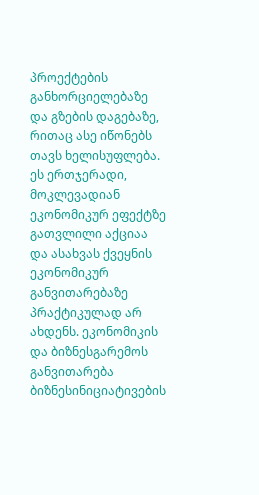პროექტების განხორციელებაზე და გზების დაგებაზე, რითაც ასე იწონებს თავს ხელისუფლება. ეს ერთჯერადი, მოკლევადიან ეკონომიკურ ეფექტზე გათვლილი აქციაა და ასახვას ქვეყნის ეკონომიკურ განვითარებაზე პრაქტიკულად არ ახდენს. ეკონომიკის და ბიზნესგარემოს განვითარება ბიზნესინიციატივების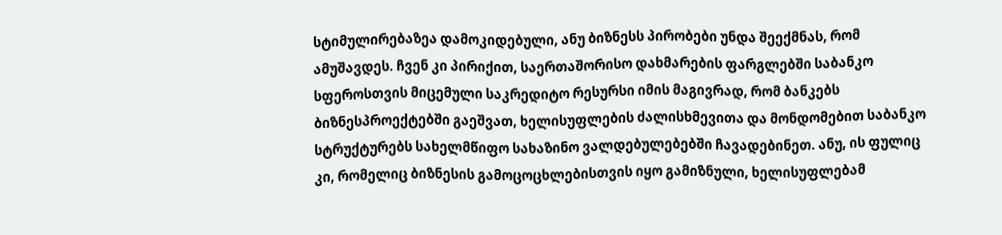სტიმულირებაზეა დამოკიდებული, ანუ ბიზნესს პირობები უნდა შეექმნას, რომ ამუშავდეს. ჩვენ კი პირიქით, საერთაშორისო დახმარების ფარგლებში საბანკო სფეროსთვის მიცემული საკრედიტო რესურსი იმის მაგივრად, რომ ბანკებს ბიზნესპროექტებში გაეშვათ, ხელისუფლების ძალისხმევითა და მონდომებით საბანკო სტრუქტურებს სახელმწიფო სახაზინო ვალდებულებებში ჩავადებინეთ. ანუ, ის ფულიც კი, რომელიც ბიზნესის გამოცოცხლებისთვის იყო გამიზნული, ხელისუფლებამ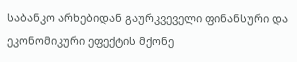საბანკო არხებიდან გაურკვეველი ფინანსური და ეკონომიკური ეფექტის მქონე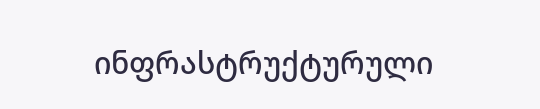ინფრასტრუქტურული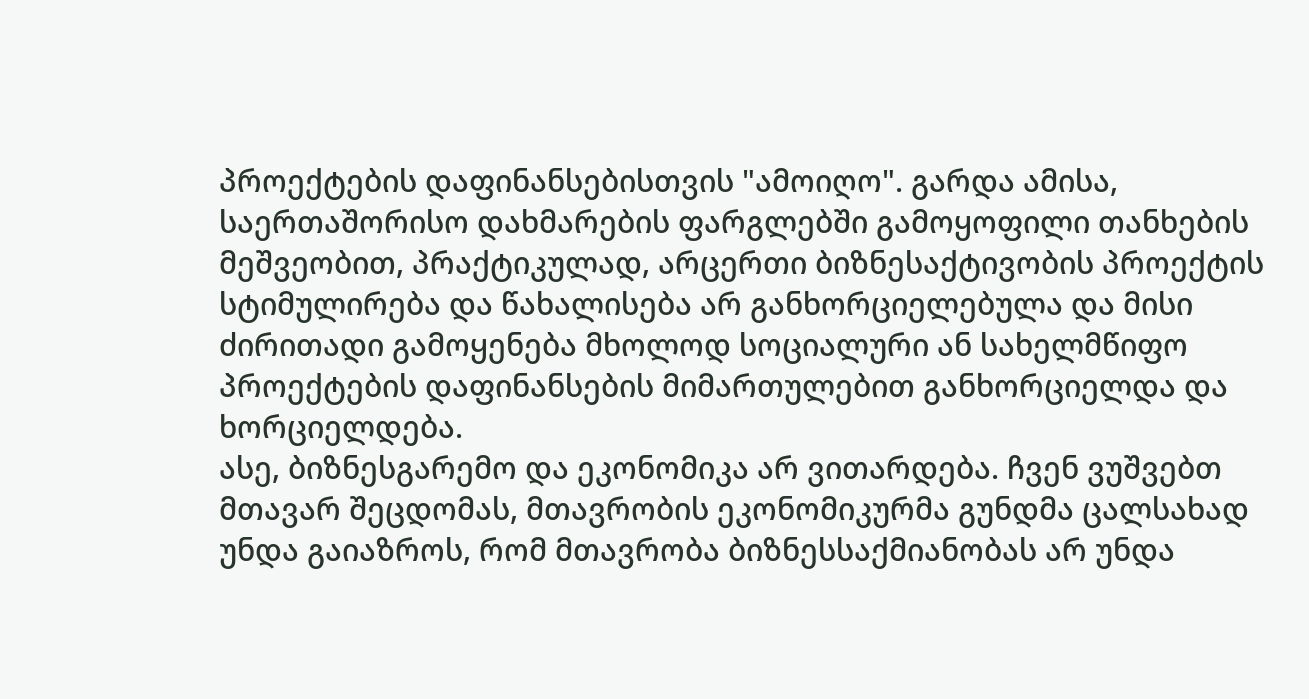პროექტების დაფინანსებისთვის "ამოიღო". გარდა ამისა, საერთაშორისო დახმარების ფარგლებში გამოყოფილი თანხების მეშვეობით, პრაქტიკულად, არცერთი ბიზნესაქტივობის პროექტის სტიმულირება და წახალისება არ განხორციელებულა და მისი ძირითადი გამოყენება მხოლოდ სოციალური ან სახელმწიფო პროექტების დაფინანსების მიმართულებით განხორციელდა და ხორციელდება.
ასე, ბიზნესგარემო და ეკონომიკა არ ვითარდება. ჩვენ ვუშვებთ მთავარ შეცდომას, მთავრობის ეკონომიკურმა გუნდმა ცალსახად უნდა გაიაზროს, რომ მთავრობა ბიზნესსაქმიანობას არ უნდა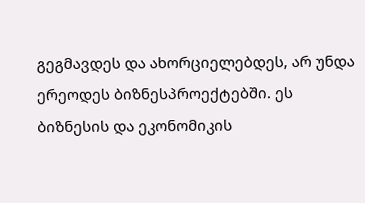გეგმავდეს და ახორციელებდეს, არ უნდა ერეოდეს ბიზნესპროექტებში. ეს ბიზნესის და ეკონომიკის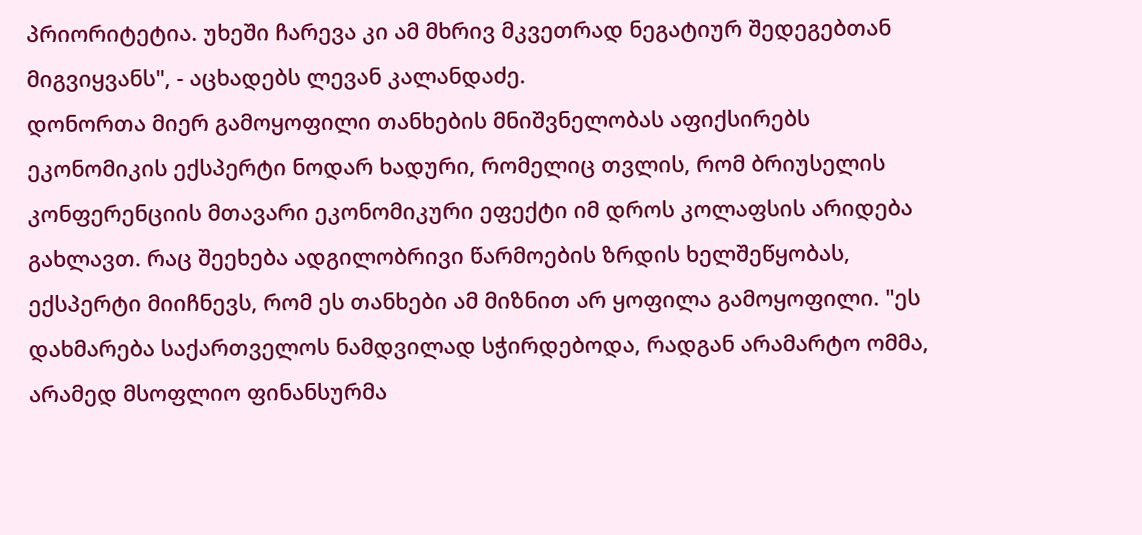პრიორიტეტია. უხეში ჩარევა კი ამ მხრივ მკვეთრად ნეგატიურ შედეგებთან მიგვიყვანს", - აცხადებს ლევან კალანდაძე.
დონორთა მიერ გამოყოფილი თანხების მნიშვნელობას აფიქსირებს ეკონომიკის ექსპერტი ნოდარ ხადური, რომელიც თვლის, რომ ბრიუსელის კონფერენციის მთავარი ეკონომიკური ეფექტი იმ დროს კოლაფსის არიდება გახლავთ. რაც შეეხება ადგილობრივი წარმოების ზრდის ხელშეწყობას, ექსპერტი მიიჩნევს, რომ ეს თანხები ამ მიზნით არ ყოფილა გამოყოფილი. "ეს დახმარება საქართველოს ნამდვილად სჭირდებოდა, რადგან არამარტო ომმა, არამედ მსოფლიო ფინანსურმა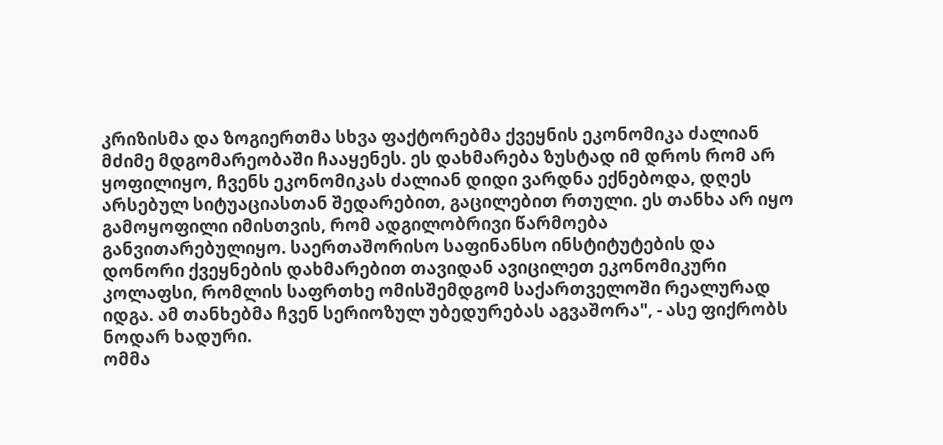კრიზისმა და ზოგიერთმა სხვა ფაქტორებმა ქვეყნის ეკონომიკა ძალიან მძიმე მდგომარეობაში ჩააყენეს. ეს დახმარება ზუსტად იმ დროს რომ არ ყოფილიყო, ჩვენს ეკონომიკას ძალიან დიდი ვარდნა ექნებოდა, დღეს არსებულ სიტუაციასთან შედარებით, გაცილებით რთული. ეს თანხა არ იყო გამოყოფილი იმისთვის, რომ ადგილობრივი წარმოება განვითარებულიყო. საერთაშორისო საფინანსო ინსტიტუტების და დონორი ქვეყნების დახმარებით თავიდან ავიცილეთ ეკონომიკური კოლაფსი, რომლის საფრთხე ომისშემდგომ საქართველოში რეალურად იდგა. ამ თანხებმა ჩვენ სერიოზულ უბედურებას აგვაშორა", - ასე ფიქრობს ნოდარ ხადური.
ომმა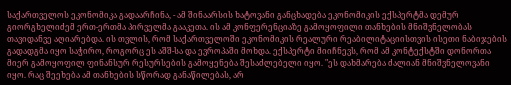საქართველოს ეკონომიკა გადაარჩინა, - ამ შინაარსის ხატოვანი განცხადება ეკონომიკის ექსპერტმა დემურ გიორგხელიძემ ერთ-ერთმა პირველმა გააკეთა. ის ამ კონფერენციაზე გამოყოფილი თანხების მნიშვნელობას თავიდანვე აღიარებდა. ის თვლის, რომ საქართველოში ეკონომიკის რეალური რეაბილიტაციისთვის ისეთი ნაბიჯების გადადგმა იყო საჭირო, როგორც ეს აშშ-სა და ევროპაში მოხდა. ექსპერტი მიიჩნევს, რომ ამ კონტექსტში დონორთა მიერ გამოყოფილ ფინანსურ რესურსების გამოყენება შესაძლებელი იყო. "ეს დახმარება ძალიან მნიშვნელოვანი იყო. რაც შეეხება ამ თანხების სწორად განაწილებას, არ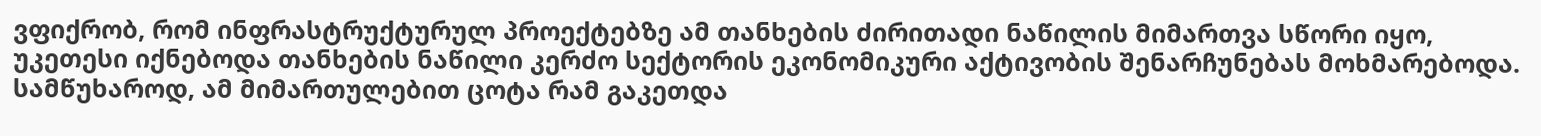ვფიქრობ, რომ ინფრასტრუქტურულ პროექტებზე ამ თანხების ძირითადი ნაწილის მიმართვა სწორი იყო, უკეთესი იქნებოდა თანხების ნაწილი კერძო სექტორის ეკონომიკური აქტივობის შენარჩუნებას მოხმარებოდა. სამწუხაროდ, ამ მიმართულებით ცოტა რამ გაკეთდა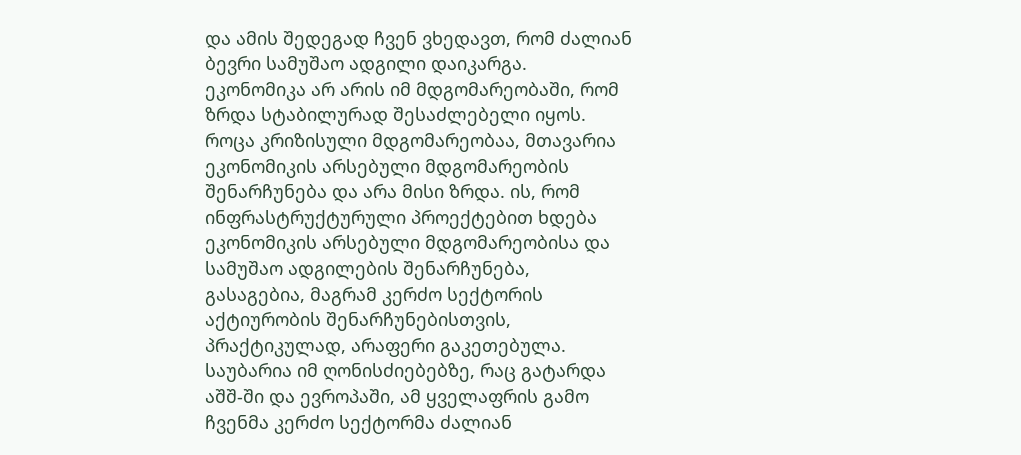და ამის შედეგად ჩვენ ვხედავთ, რომ ძალიან ბევრი სამუშაო ადგილი დაიკარგა. ეკონომიკა არ არის იმ მდგომარეობაში, რომ ზრდა სტაბილურად შესაძლებელი იყოს.
როცა კრიზისული მდგომარეობაა, მთავარია ეკონომიკის არსებული მდგომარეობის შენარჩუნება და არა მისი ზრდა. ის, რომ ინფრასტრუქტურული პროექტებით ხდება ეკონომიკის არსებული მდგომარეობისა და სამუშაო ადგილების შენარჩუნება, გასაგებია, მაგრამ კერძო სექტორის აქტიურობის შენარჩუნებისთვის, პრაქტიკულად, არაფერი გაკეთებულა. საუბარია იმ ღონისძიებებზე, რაც გატარდა აშშ-ში და ევროპაში, ამ ყველაფრის გამო ჩვენმა კერძო სექტორმა ძალიან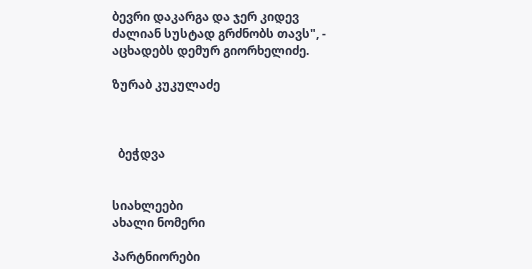ბევრი დაკარგა და ჯერ კიდევ ძალიან სუსტად გრძნობს თავს", - აცხადებს დემურ გიორხელიძე.

ზურაბ კუკულაძე



  ბეჭდვა


სიახლეები
ახალი ნომერი

პარტნიორები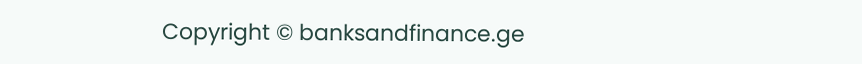Copyright © banksandfinance.ge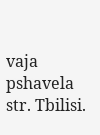vaja pshavela str. Tbilisi.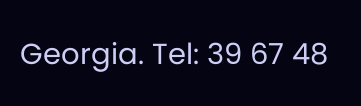Georgia. Tel: 39 67 48